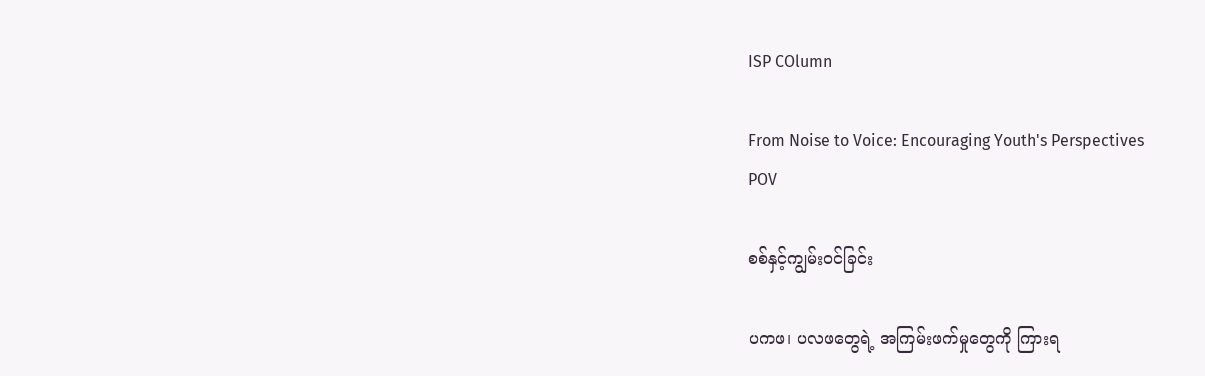ISP COlumn

From Noise to Voice: Encouraging Youth's Perspectives
POV

စစ်နှင့်ကျွမ်းဝင်ခြင်း

ပကဖ၊ ပလဖတွေရဲ့ အကြမ်းဖက်မှုတွေကို ကြားရ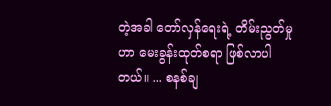တဲ့အခါ တော်လှန်ရေးရဲ့ တိမ်းညွတ်မှုဟာ မေးခွန်းထုတ်စရာ ဖြစ်လာပါတယ်။ ... စနစ်ချ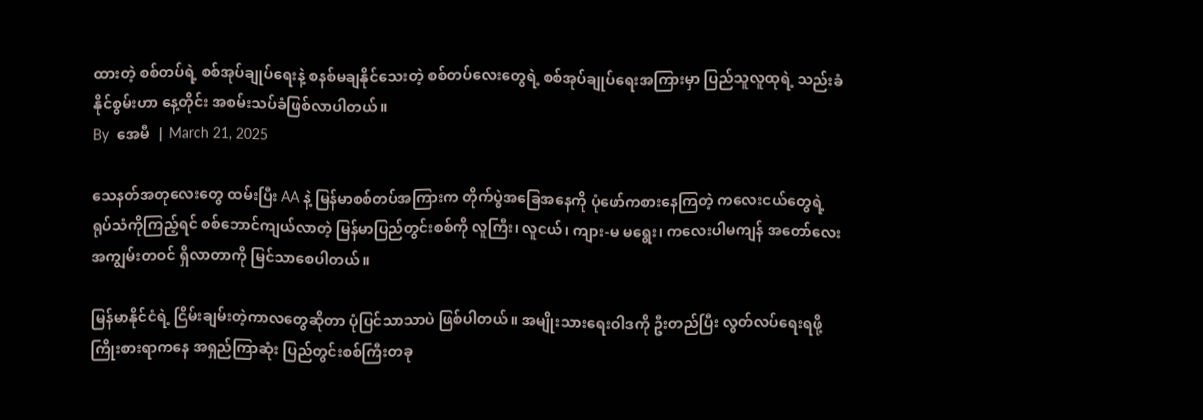ထားတဲ့ စစ်တပ်ရဲ့ စစ်အုပ်ချုပ်ရေးနဲ့ စနစ်မချနိုင်သေးတဲ့ စစ်တပ်လေးတွေရဲ့ စစ်အုပ်ချုပ်ရေးအကြားမှာ ပြည်သူလူထုရဲ့ သည်းခံနိုင်စွမ်းဟာ နေ့တိုင်း အစမ်းသပ်ခံဖြစ်လာပါတယ်။
By  အေမီ  | March 21, 2025

သေနတ်အတုလေးတွေ ထမ်းပြီး AA နဲ့ မြန်မာစစ်တပ်အကြားက တိုက်ပွဲအခြေအနေကို ပုံဖော်ကစားနေကြတဲ့ ကလေးငယ်တွေရဲ့ ရုပ်သံကိုကြည့်ရင် စစ်ဘောင်ကျယ်လာတဲ့ မြန်မာပြည်တွင်းစစ်ကို လူကြီး၊ လူငယ်၊ ကျား-မ မရွေး၊ ကလေးပါမကျန် အတော်လေးအကျွမ်းတဝင် ရှိလာတာကို မြင်သာစေပါတယ်။

မြန်မာနိုင်ငံရဲ့ ငြိမ်းချမ်းတဲ့ကာလတွေဆိုတာ ပုံပြင်သာသာပဲ ဖြစ်ပါတယ်။ အမျိုးသားရေးဝါဒကို ဦးတည်ပြီး လွတ်လပ်ရေးရဖို့ ကြိုးစားရာကနေ အရှည်ကြာဆုံး ပြည်တွင်းစစ်ကြီးတခု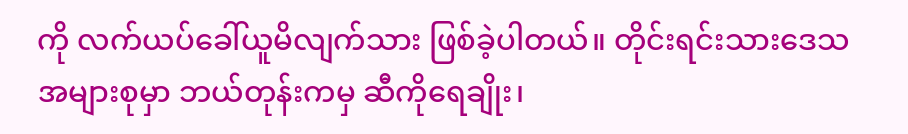ကို လက်ယပ်ခေါ်ယူမိလျက်သား ဖြစ်ခဲ့ပါတယ်။ တိုင်းရင်းသားဒေသအများစုမှာ ဘယ်တုန်းကမှ ဆီကိုရေချိုး၊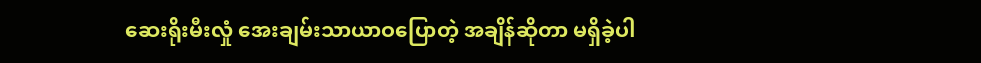ဆေးရိုးမီးလှုံ အေးချမ်းသာယာဝပြောတဲ့ အချိန်ဆိုတာ မရှိခဲ့ပါ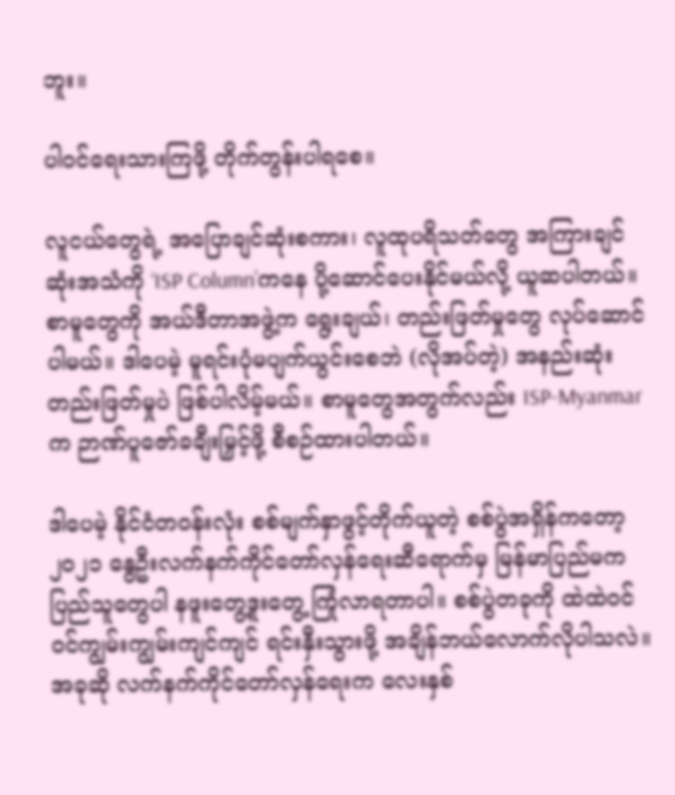ဘူး။

ပါဝင်ရေးသားကြဖို့ တိုက်တွန်းပါရစေ။

လူငယ်တွေရဲ့ အပြောချင်ဆုံးစကား၊ လူထုပရိသတ်တွေ အကြားချင်ဆုံးအသံကို ‘ISP Column’ကနေ ပို့ဆောင်ပေးနိုင်မယ်လို့ ယူဆပါတယ်။ စာမူတွေကို အယ်ဒီတာအဖွဲ့က ရွေးချယ်၊ တည်းဖြတ်မှုတွေ လုပ်ဆောင်ပါမယ်။ ဒါပေမဲ့ မူရင်းပုံမပျက်ယွင်းစေဘဲ (လိုအပ်တဲ့) အနည်းဆုံး တည်းဖြတ်မှုပဲ ဖြစ်ပါလိမ့်မယ်။ စာမူတွေအတွက်လည်း ISP-Myanmar က ဉာဏ်ပူဇော်ခချီးမြှင့်ဖို့ စီစဉ်ထားပါတယ်။

ဒါပေမဲ့ နိုင်ငံတဝန်းလုံး စစ်မျက်နှာဖွင့်တိုက်ယူတဲ့ စစ်ပွဲအရှိန်ကတော့ ၂၀၂၁ နွေဦးလက်နက်ကိုင်တော်လှန်ရေးဆီရောက်မှ မြန်မာပြည်မက ပြည်သူတွေပါ နဖူးတွေ့ဒူးတွေ့ ကြုံလာရတာပါ။ စစ်ပွဲတခုကို ထဲထဲဝင်ဝင်ကျွမ်းကျွမ်းကျင်ကျင် ရင်းနှီးသွားဖို့ အချိန်ဘယ်လောက်လိုပါသလဲ။ အခုဆို လက်နက်ကိုင်တော်လှန်ရေးက လေးနှစ်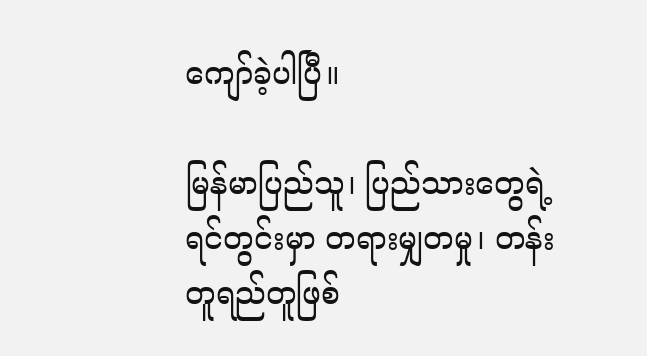ကျော်ခဲ့ပါပြီ။

မြန်မာပြည်သူ၊ ပြည်သားတွေရဲ့ ရင်တွင်းမှာ တရားမျှတမှု၊ တန်းတူရည်တူဖြစ်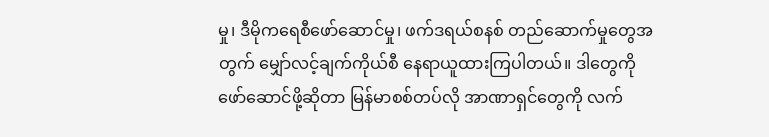မှု၊ ဒီမိုကရေစီဖော်ဆောင်မှု၊ ဖက်ဒရယ်စနစ် တည်ဆောက်မှုတွေအတွက် မျှော်လင့်ချက်ကိုယ်စီ နေရာယူထားကြပါတယ်။ ဒါတွေကို ဖော်ဆောင်ဖို့ဆိုတာ မြန်မာစစ်တပ်လို အာဏာရှင်တွေကို လက်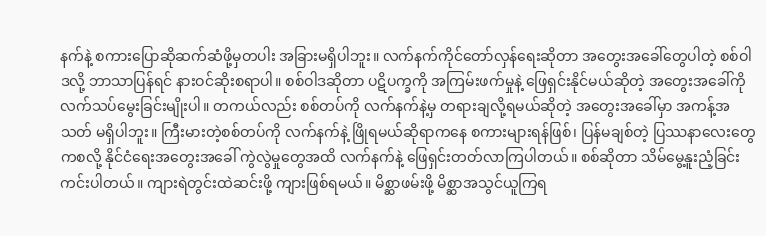နက်နဲ့ စကားပြောဆိုဆက်ဆံဖို့မှတပါး အခြားမရှိပါဘူး။ လက်နက်ကိုင်တော်လှန်ရေးဆိုတာ အတွေးအခေါ်တွေပါတဲ့ စစ်ဝါဒလို့ ဘာသာပြန်ရင် နားဝင်ဆိုးစရာပါ။ စစ်ဝါဒဆိုတာ ပဋိပက္ခကို အကြမ်းဖက်မှုနဲ့ ဖြေရှင်းနိုင်မယ်ဆိုတဲ့ အတွေးအခေါ်ကို လက်သပ်မွေးခြင်းမျိုးပါ။ တကယ်လည်း စစ်တပ်ကို လက်နက်နဲ့မှ တရားချလို့ရမယ်ဆိုတဲ့ အတွေးအခေါ်မှာ အကန့်အသတ် မရှိပါဘူး။ ကြီးမားတဲ့စစ်တပ်ကို လက်နက်နဲ့ ဖြိုရမယ်ဆိုရာကနေ စကားများရန်ဖြစ်၊ ပြန်မချစ်တဲ့ ပြဿနာလေးတွေကစလို့ နိုင်ငံရေးအတွေးအခေါ် ကွဲလွဲမှုတွေအထိ လက်နက်နဲ့ ဖြေရှင်းတတ်လာကြပါတယ်။ စစ်ဆိုတာ သိမ်မွေ့နူးညံ့ခြင်း ကင်းပါတယ်။ ကျားရဲတွင်းထဲဆင်းဖို့ ကျားဖြစ်ရမယ်။ မိစ္ဆာဖမ်းဖို့ မိစ္ဆာအသွင်ယူကြရ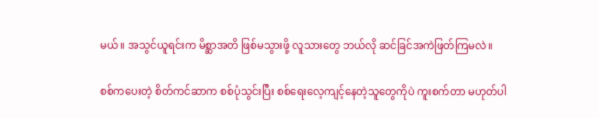မယ်။ အသွင်ယူရင်းက မိစ္ဆာအတိ ဖြစ်မသွားဖို့ လူသားတွေ ဘယ်လို ဆင်ခြင်အကဲဖြတ်ကြမလဲ။

စစ်ကပေးတဲ့ စိတ်ကင်ဆာက စစ်ပုံသွင်းပြီး စစ်ရေးလေ့ကျင့်နေတဲ့သူတွေကိုပဲ ကူးစက်တာ မဟုတ်ပါ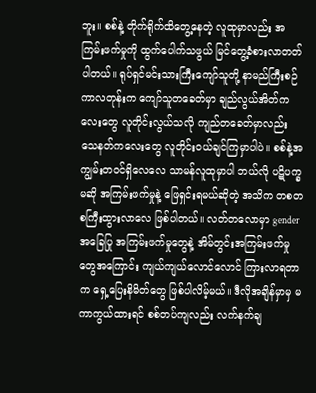ဘူး။ စစ်နဲ့ တိုက်ရိုက်ထိတွေ့နေတဲ့ လူထုမှာလည်း အကြမ်းဖက်မှုကို ထွက်ပေါက်သဖွယ် မြင်တွေ့ခံစားလာတတ်ပါတယ်။ ရုပ်ရှင်မင်းသားကြီးကျော်သူတို့ နာမည်ကြီးစဉ်ကာလတုန်းက ကျော်သူတခေတ်မှာ ချည်လွယ်အိတ်ကလေးတွေ လူတိုင်းလွယ်သလို ကျည်တခေတ်မှာလည်း သေနတ်ကလေးတွေ လူတိုင်းဝယ်ချင်ကြမှာပါပဲ။ စစ်နဲ့အကျွမ်းတဝင်ရှိလေလေ သာမန်လူထုမှာပါ ဘယ်လို ပဋိပက္ခမဆို အကြမ်းဖက်မှုနဲ့ ဖြေရှင်းရမယ်ဆိုတဲ့ အသိက တစတစကြီးထွားလာလေ ဖြစ်ပါတယ်။ လတ်တလောမှာ gender အခြေပြု အကြမ်းဖက်မှုတွေနဲ့ အိမ်တွင်းအကြမ်းဖက်မှုတွေအကြောင်း ကျယ်ကျယ်လောင်လောင် ကြားလာရတာက ရှေ့ပြေးနိမိတ်တွေ ဖြစ်ပါလိမ့်မယ်။ ဒီလိုအချိန်မှာမှ မကာကွယ်ထားရင် စစ်တပ်ကျလည်း လက်နက်ချ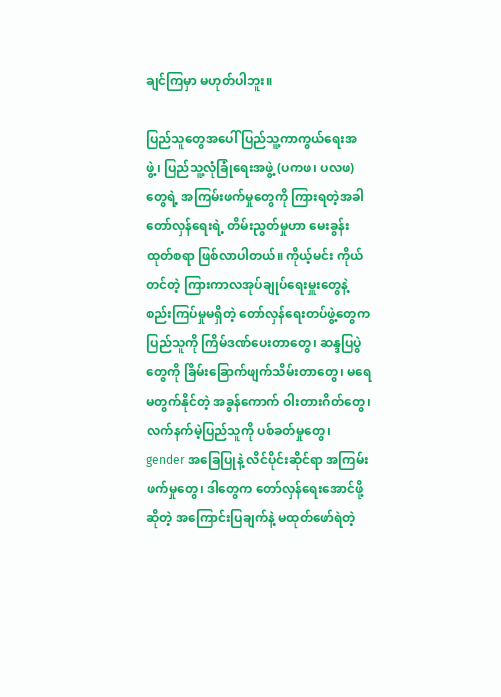ချင်ကြမှာ မဟုတ်ပါဘူး။

ပြည်သူတွေအပေါ် ပြည်သူ့ကာကွယ်ရေးအဖွဲ့၊ ပြည်သူ့လုံခြုံရေးအဖွဲ့ (ပကဖ၊ ပလဖ)တွေရဲ့ အကြမ်းဖက်မှုတွေကို ကြားရတဲ့အခါ တော်လှန်ရေးရဲ့ တိမ်းညွတ်မှုဟာ မေးခွန်းထုတ်စရာ ဖြစ်လာပါတယ်။ ကိုယ့်မင်း ကိုယ်တင်တဲ့ ကြားကာလအုပ်ချုပ်ရေးမှူးတွေနဲ့ စည်းကြပ်မှုမရှိတဲ့ တော်လှန်ရေးတပ်ဖွဲ့တွေက ပြည်သူကို ကြိမ်ဒဏ်ပေးတာတွေ၊ ဆန္ဒပြပွဲတွေကို ခြိမ်းခြောက်ဖျက်သိမ်းတာတွေ၊ မရေမတွက်နိုင်တဲ့ အခွန်ကောက် ဝါးတားဂိတ်တွေ၊ လက်နက်မဲ့ပြည်သူကို ပစ်ခတ်မှုတွေ၊ gender အခြေပြုနဲ့ လိင်ပိုင်းဆိုင်ရာ အကြမ်းဖက်မှုတွေ၊ ဒါတွေက တော်လှန်ရေးအောင်ဖို့ဆိုတဲ့ အကြောင်းပြချက်နဲ့ မထုတ်ဖော်ရဲတဲ့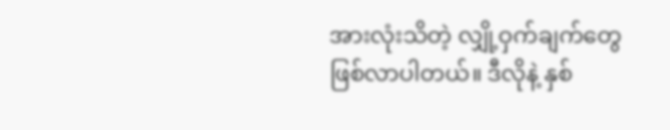အားလုံးသိတဲ့ လျှို့ဝှက်ချက်တွေ ဖြစ်လာပါတယ်။ ဒီလိုနဲ့ နှစ်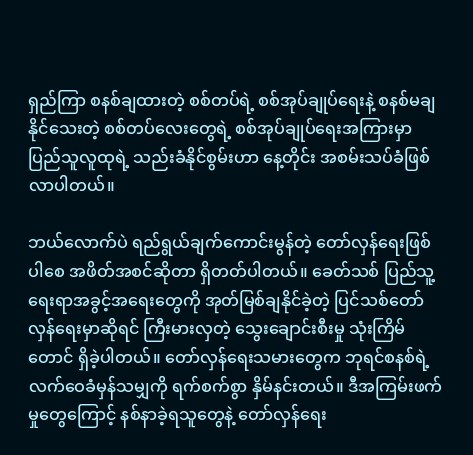ရှည်ကြာ စနစ်ချထားတဲ့ စစ်တပ်ရဲ့ စစ်အုပ်ချုပ်ရေးနဲ့ စနစ်မချနိုင်သေးတဲ့ စစ်တပ်လေးတွေရဲ့ စစ်အုပ်ချုပ်ရေးအကြားမှာ ပြည်သူလူထုရဲ့ သည်းခံနိုင်စွမ်းဟာ နေ့တိုင်း အစမ်းသပ်ခံဖြစ်လာပါတယ်။

ဘယ်လောက်ပဲ ရည်ရွယ်ချက်ကောင်းမွန်တဲ့ တော်လှန်ရေးဖြစ်ပါစေ အဖိတ်အစင်ဆိုတာ ရှိတတ်ပါတယ်။ ခေတ်သစ် ပြည်သူ့ရေးရာအခွင့်အရေးတွေကို အုတ်မြစ်ချနိုင်ခဲ့တဲ့ ပြင်သစ်တော်လှန်ရေးမှာဆိုရင် ကြီးမားလှတဲ့ သွေးချောင်းစီးမှု သုံးကြိမ်တောင် ရှိခဲ့ပါတယ်။ တော်လှန်ရေးသမားတွေက ဘုရင်စနစ်ရဲ့ လက်ဝေခံမှန်သမျှကို ရက်စက်စွာ နှိမ်နင်းတယ်။ ဒီအကြမ်းဖက်မှုတွေကြောင့် နစ်နာခဲ့ရသူတွေနဲ့ တော်လှန်ရေး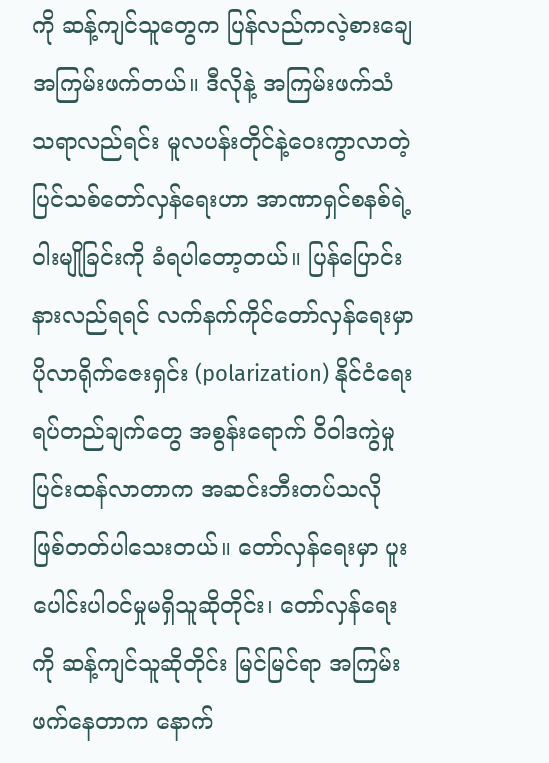ကို ဆန့်ကျင်သူတွေက ပြန်လည်ကလဲ့စားချေ အကြမ်းဖက်တယ်။ ဒီလိုနဲ့ အကြမ်းဖက်သံသရာလည်ရင်း မူလပန်းတိုင်နဲ့ဝေးကွာလာတဲ့ ပြင်သစ်တော်လှန်ရေးဟာ အာဏာရှင်စနစ်ရဲ့ ဝါးမျိုခြင်းကို ခံရပါတော့တယ်။ ပြန်ပြောင်းနားလည်ရရင် လက်နက်ကိုင်တော်လှန်ရေးမှာ ပိုလာရိုက်ဇေးရှင်း (polarization) နိုင်ငံရေးရပ်တည်ချက်တွေ အစွန်းရောက် ဝိဝါဒကွဲမှုပြင်းထန်လာတာက အဆင်းဘီးတပ်သလို ဖြစ်တတ်ပါသေးတယ်။ တော်လှန်ရေးမှာ ပူးပေါင်းပါဝင်မှုမရှိသူဆိုတိုင်း၊ တော်လှန်ရေးကို ဆန့်ကျင်သူဆိုတိုင်း မြင်မြင်ရာ အကြမ်းဖက်နေတာက နောက်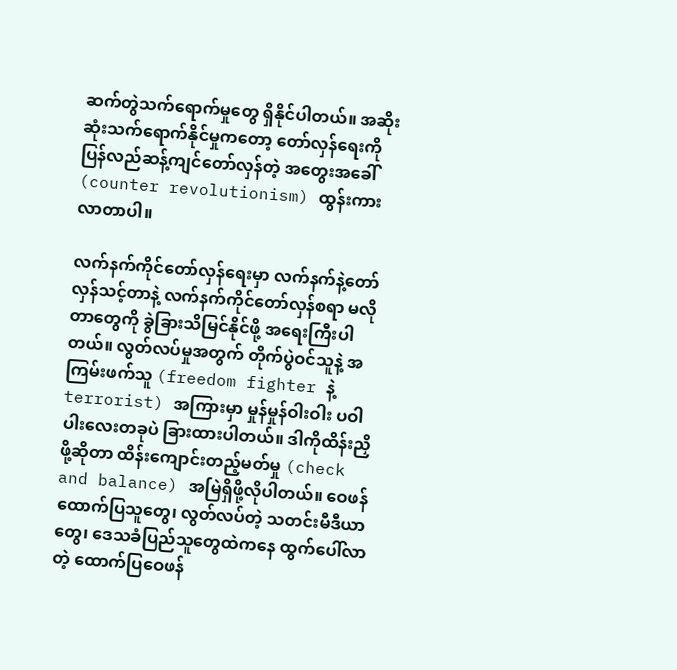ဆက်တွဲသက်ရောက်မှုတွေ ရှိနိုင်ပါတယ်။ အဆိုးဆုံးသက်ရောက်နိုင်မှုကတော့ တော်လှန်ရေးကို ပြန်လည်ဆန့်ကျင်တော်လှန်တဲ့ အတွေးအခေါ် (counter revolutionism) ထွန်းကားလာတာပါ။

လက်နက်ကိုင်တော်လှန်ရေးမှာ လက်နက်နဲ့တော်လှန်သင့်တာနဲ့ လက်နက်ကိုင်တော်လှန်စရာ မလိုတာတွေကို ခွဲခြားသိမြင်နိုင်ဖို့ အရေးကြီးပါတယ်။ လွတ်လပ်မှုအတွက် တိုက်ပွဲဝင်သူနဲ့ အကြမ်းဖက်သူ (freedom fighter နဲ့ terrorist) အကြားမှာ မှုန်မှုန်ဝါးဝါး ပဝါပါးလေးတခုပဲ ခြားထားပါတယ်။ ဒါကိုထိန်းညှိဖို့ဆိုတာ ထိန်းကျောင်းတည့်မတ်မှု (check and balance) အမြဲရှိဖို့လိုပါတယ်။ ဝေဖန်ထောက်ပြသူတွေ၊ လွတ်လပ်တဲ့ သတင်းမီဒီယာတွေ၊ ဒေသခံပြည်သူတွေထဲကနေ ထွက်ပေါ်လာတဲ့ ထောက်ပြဝေဖန်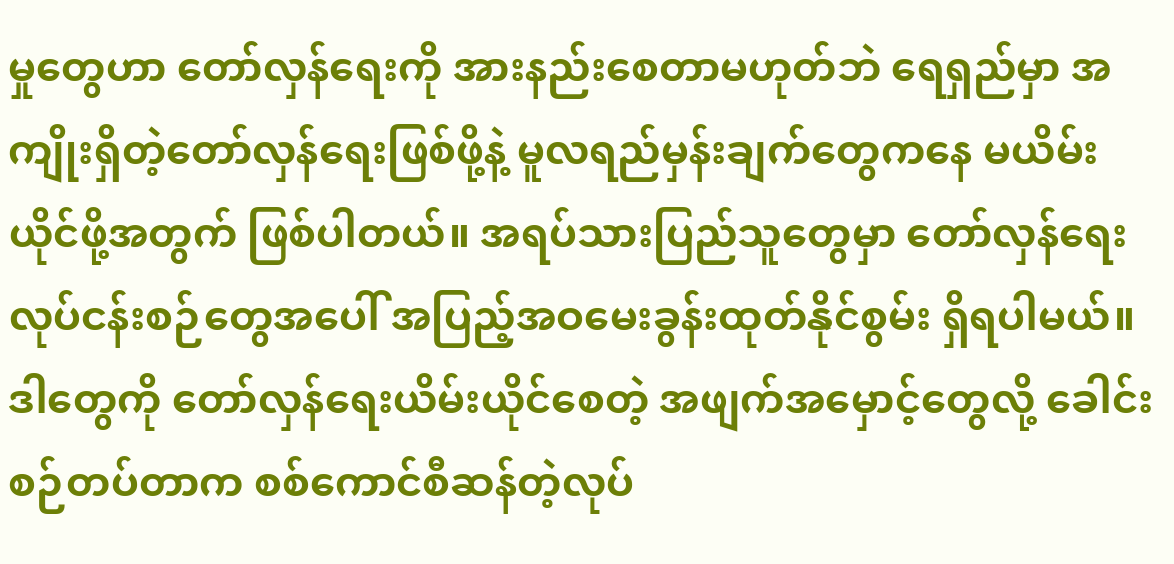မှုတွေဟာ တော်လှန်ရေးကို အားနည်းစေတာမဟုတ်ဘဲ ရေရှည်မှာ အကျိုးရှိတဲ့တော်လှန်ရေးဖြစ်ဖို့နဲ့ မူလရည်မှန်းချက်တွေကနေ မယိမ်းယိုင်ဖို့အတွက် ဖြစ်ပါတယ်။ အရပ်သားပြည်သူတွေမှာ တော်လှန်ရေးလုပ်ငန်းစဉ်တွေအပေါ် အပြည့်အဝမေးခွန်းထုတ်နိုင်စွမ်း ရှိရပါမယ်။ ဒါတွေကို တော်လှန်ရေးယိမ်းယိုင်စေတဲ့ အဖျက်အမှောင့်တွေလို့ ခေါင်းစဉ်တပ်တာက စစ်ကောင်စီဆန်တဲ့လုပ်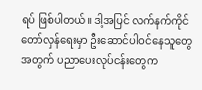ရပ် ဖြစ်ပါတယ်။ ဒါ့အပြင် လက်နက်ကိုင်တော်လှန်ရေးမှာ ဦးဆောင်ပါဝင်နေသူတွေအတွက် ပညာပေးလုပ်ငန်းတွေက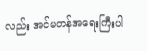လည်း အင်မတန်အရေးကြီးပါ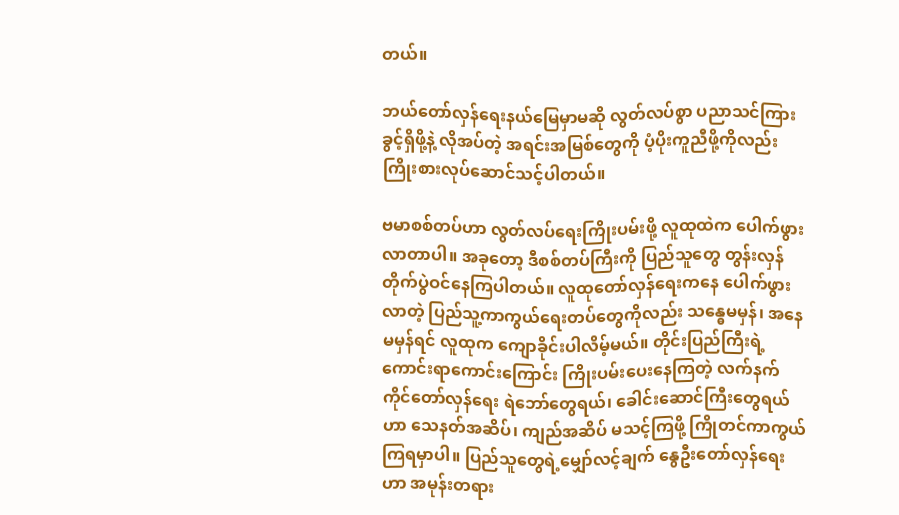တယ်။

ဘယ်တော်လှန်ရေးနယ်မြေမှာမဆို လွတ်လပ်စွာ ပညာသင်ကြားခွင့်ရှိဖို့နဲ့ လိုအပ်တဲ့ အရင်းအမြစ်တွေကို ပံ့ပိုးကူညီဖို့ကိုလည်း ကြိုးစားလုပ်ဆောင်သင့်ပါတယ်။

ဗမာစစ်တပ်ဟာ လွတ်လပ်ရေးကြိုးပမ်းဖို့ လူထုထဲက ပေါက်ဖွားလာတာပါ။ အခုတော့ ဒီစစ်တပ်ကြီးကို ပြည်သူတွေ တွန်းလှန်တိုက်ပွဲဝင်နေကြပါတယ်။ လူထုတော်လှန်ရေးကနေ ပေါက်ဖွားလာတဲ့ ပြည်သူ့ကာကွယ်ရေးတပ်တွေကိုလည်း သန္ဓေမမှန်၊ အနေမမှန်ရင် လူထုက ကျောခိုင်းပါလိမ့်မယ်။ တိုင်းပြည်ကြီးရဲ့ ကောင်းရာကောင်းကြောင်း ကြိုးပမ်းပေးနေကြတဲ့ လက်နက်ကိုင်တော်လှန်ရေး ရဲဘော်တွေရယ်၊ ခေါင်းဆောင်ကြီးတွေရယ်ဟာ သေနတ်အဆိပ်၊ ကျည်အဆိပ် မသင့်ကြဖို့ ကြိုတင်ကာကွယ်ကြရမှာပါ။ ပြည်သူတွေရဲ့မျှော်လင့်ချက် နွေဦးတော်လှန်ရေးဟာ အမုန်းတရား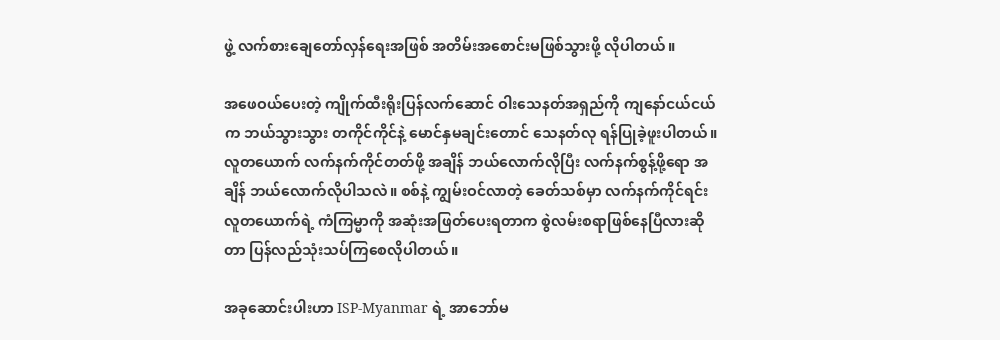ဖွဲ့ လက်စားချေတော်လှန်ရေးအဖြစ် အတိမ်းအစောင်းမဖြစ်သွားဖို့ လိုပါတယ်။

အဖေဝယ်ပေးတဲ့ ကျိုက်ထီးရိုးပြန်လက်ဆောင် ဝါးသေနတ်အရှည်ကို ကျနော်ငယ်ငယ်က ဘယ်သွားသွား တကိုင်ကိုင်နဲ့ မောင်နှမချင်းတောင် သေနတ်လု ရန်ပြုခဲ့ဖူးပါတယ်။ လူတယောက် လက်နက်ကိုင်တတ်ဖို့ အချိန် ဘယ်လောက်လိုပြီး လက်နက်စွန့်ဖို့ရော အချိန် ဘယ်လောက်လိုပါသလဲ။ စစ်နဲ့ ကျွမ်းဝင်လာတဲ့ ခေတ်သစ်မှာ လက်နက်ကိုင်ရင်း လူတယောက်ရဲ့ ကံကြမ္မာကို အဆုံးအဖြတ်ပေးရတာက စွဲလမ်းစရာဖြစ်နေပြီလားဆိုတာ ပြန်လည်သုံးသပ်ကြစေလိုပါတယ်။

အခုဆောင်းပါးဟာ ISP-Myanmar ရဲ့ အာဘော်မ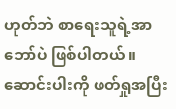ဟုတ်ဘဲ စာရေးသူရဲ့အာဘော်ပဲ ဖြစ်ပါတယ်။ ဆောင်းပါးကို ဖတ်ရှုအပြီး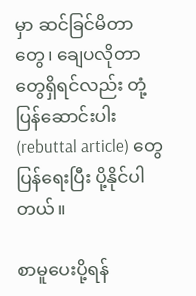မှာ ဆင်ခြင်မိတာတွေ၊ ချေပလိုတာတွေရှိရင်လည်း တုံ့ပြန်ဆောင်းပါး (rebuttal article) တွေ ပြန်ရေးပြီး ပို့နိုင်ပါတယ်။

စာမူပေးပို့ရန်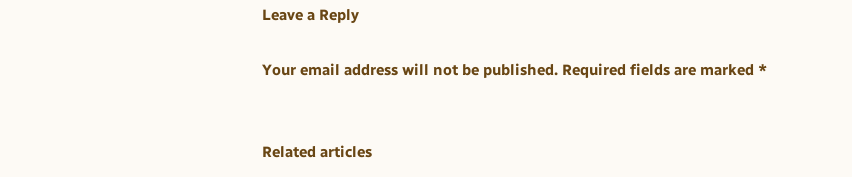Leave a Reply

Your email address will not be published. Required fields are marked *


Related articles